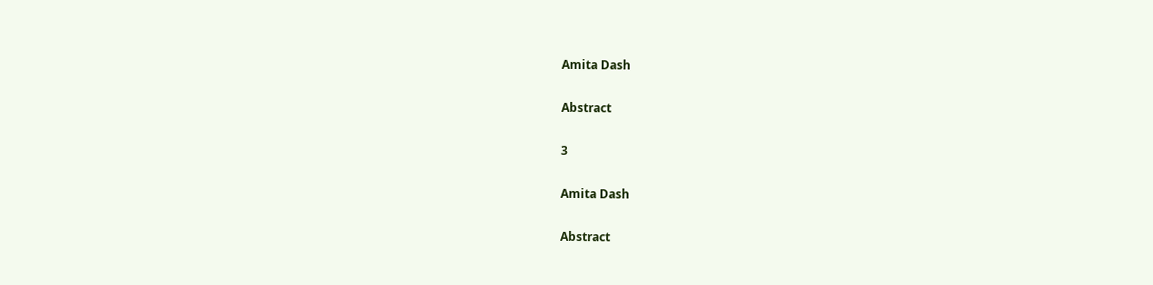Amita Dash

Abstract

3

Amita Dash

Abstract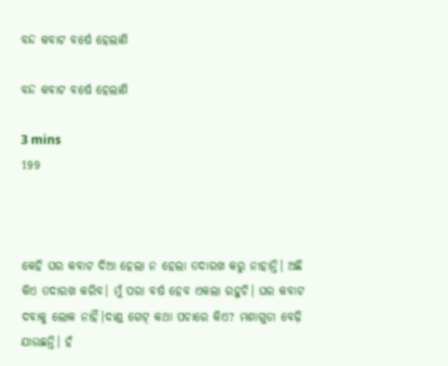ବନ୍ଦ କବାଟ ବର୍ଷେ ହେଲାଣି

ବନ୍ଦ କବାଟ ବର୍ଷେ ହେଲାଣି

3 mins
199



କେହି ଘର କବାଟ ଦିଆ ହେଲା ନ ହେଲା ତଦାରଖ କରୁ ନାହାନ୍ତି। ଅଛି କିଏ ତଦାରଖ କରିବ। ମୁଁ ପରା ବର୍ଷ ହେବ ଏକଲା ରହୁଚି। ଘର କବାଟ ଦବାକୁ ଲୋକ ନାହିଁ।ଦାଣ୍ଡ ଗେଟ୍ କଥା ପଚାରେ କିଏ? ମଶାଗୁଡା ବେଢ଼ି ଯାଉଛନ୍ତି। ହଁ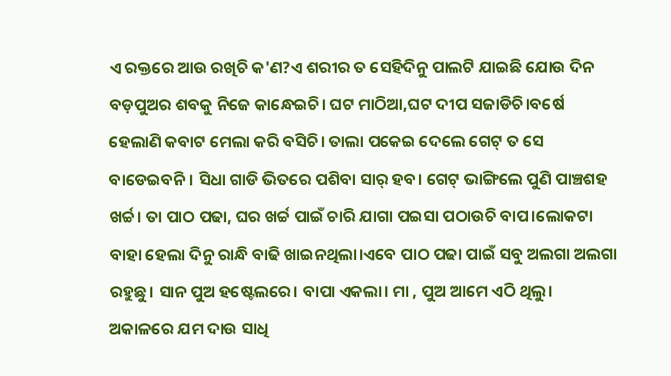ଏ ରକ୍ତରେ ଆଉ ରଖିଚି କ'ଣ?ଏ ଶରୀର ତ ସେହିଦିନୁ ପାଲଟି ଯାଇଛି ଯୋଉ ଦିନ ବଡ଼ପୁଅର ଶବକୁ ନିଜେ କାନ୍ଧେଇଚି। ଘଟ ମାଠିଆ,ଘଟ ଦୀପ ସଜାଡିଚି।ବର୍ଷେ ହେଲାଣି କବାଟ ମେଲା କରି ବସିଚି। ତାଲା ପକେଇ ଦେଲେ ଗେଟ୍ ତ ସେ ବାଡେଇବନି। ସିଧା ଗାଡି ଭିତରେ ପଶିବା ସାର୍ ହବ। ଗେଟ୍ ଭାଙ୍ଗିଲେ ପୁଣି ପାଞ୍ଚଶହ ଖର୍ଚ୍ଚ। ତା ପାଠ ପଢା, ଘର ଖର୍ଚ୍ଚ ପାଇଁ ଚାରି ଯାଗା ପଇସା ପଠାଉଚି ବାପ।ଲୋକଟା ବାହା ହେଲା ଦିନୁ ରାନ୍ଧି ବାଢି ଖାଇନଥିଲା।ଏବେ ପାଠ ପଢା ପାଇଁ ସବୁ ଅଲଗା ଅଲଗା ରହୁଛୁ। ସାନ ପୁଅ ହଷ୍ଟେଲରେ। ବାପା ଏକଲା। ମା , ପୁଅ ଆମେ ଏଠି ଥିଲୁ। ଅକାଳରେ ଯମ ଦାଉ ସାଧି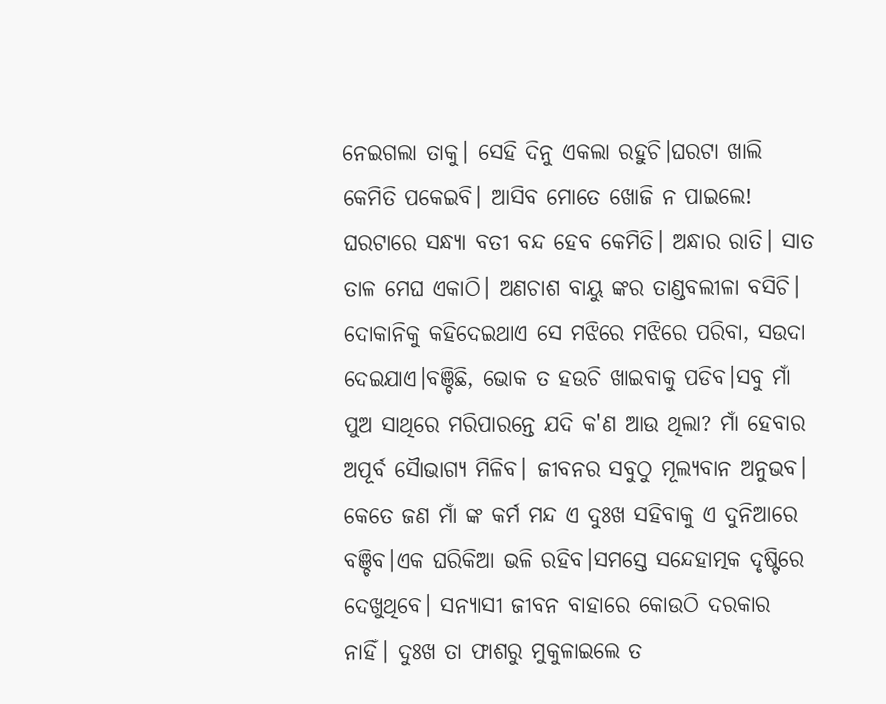ନେଇଗଲା ତାକୁ। ସେହି ଦିନୁ ଏକଲା ରହୁଚି।ଘରଟା ଖାଲି କେମିତି ପକେଇବି। ଆସିବ ମୋତେ ଖୋଜି ନ ପାଇଲେ! ଘରଟାରେ ସନ୍ଧ୍ୟା ବତୀ ବନ୍ଦ ହେବ କେମିତି। ଅନ୍ଧାର ରାତି। ସାତ ତାଳ ମେଘ ଏକାଠି। ଅଣଚାଶ ବାୟୁ ଙ୍କର ତାଣ୍ଡବଲୀଳା ବସିଚି। ଦୋକାନିକୁ କହିଦେଇଥାଏ ସେ ମଝିରେ ମଝିରେ ପରିବା, ସଉଦା ଦେଇଯାଏ।ବଞ୍ଚିଛି, ଭୋକ ତ ହଉଚି ଖାଇବାକୁ ପଡିବ।ସବୁ ମାଁ ପୁଅ ସାଥିରେ ମରିପାରନ୍ତେ ଯଦି କ'ଣ ଆଉ ଥିଲା? ମାଁ ହେବାର ଅପୂର୍ବ ସୈାଭାଗ୍ୟ ମିଳିବ। ଜୀବନର ସବୁଠୁ ମୂଲ୍ୟବାନ ଅନୁଭବ। କେତେ ଜଣ ମାଁ ଙ୍କ କର୍ମ ମନ୍ଦ ଏ ଦୁଃଖ ସହିବାକୁ ଏ ଦୁନିଆରେ ବଞ୍ଚିବ।ଏକ ଘରିକିଆ ଭଳି ରହିବ।ସମସ୍ତେ ସନ୍ଦେହାତ୍ମକ ଦୃଷ୍ଟିରେ ଦେଖୁଥିବେ। ସନ୍ୟାସୀ ଜୀବନ ବାହାରେ କୋଉଠି ଦରକାର ନାହିଁ। ଦୁଃଖ ତା ଫାଶରୁ ମୁକୁଳାଇଲେ ତ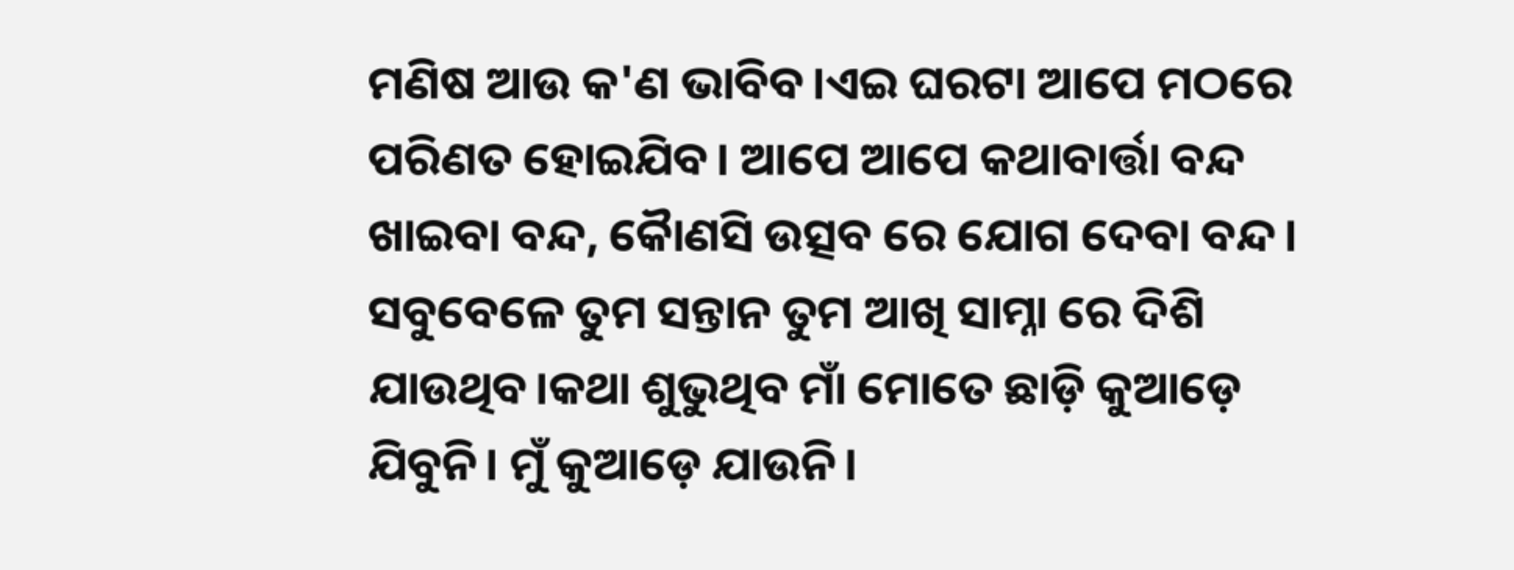ମଣିଷ ଆଉ କ'ଣ ଭାବିବ।ଏଇ ଘରଟା ଆପେ ମଠରେ ପରିଣତ ହୋଇଯିବ। ଆପେ ଆପେ କଥାବାର୍ତ୍ତା ବନ୍ଦ ଖାଇବା ବନ୍ଦ, କୈାଣସି ଉତ୍ସବ ରେ ଯୋଗ ଦେବା ବନ୍ଦ। ସବୁବେଳେ ତୁମ ସନ୍ତାନ ତୁମ ଆଖି ସାମ୍ନା ରେ ଦିଶି ଯାଉଥିବ।କଥା ଶୁଭୁଥିବ ମାଁ ମୋତେ ଛାଡ଼ି କୁଆଡ଼େ ଯିବୁନି। ମୁଁ କୁଆଡ଼େ ଯାଉନି।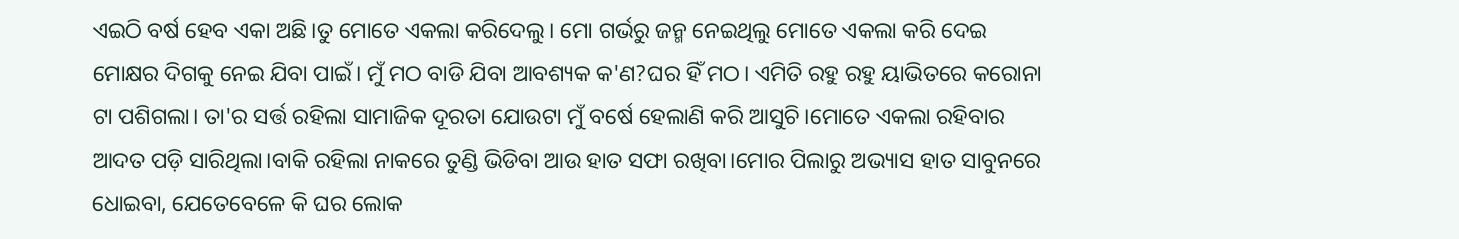ଏଇଠି ବର୍ଷ ହେବ ଏକା ଅଛି।ତୁ ମୋତେ ଏକଲା କରିଦେଲୁ। ମୋ ଗର୍ଭରୁ ଜନ୍ମ ନେଇଥିଲୁ ମୋତେ ଏକଲା କରି ଦେଇ ମୋକ୍ଷର ଦିଗକୁ ନେଇ ଯିବା ପାଇଁ। ମୁଁ ମଠ ବାଡି ଯିବା ଆବଶ୍ୟକ କ'ଣ?ଘର ହିଁ ମଠ। ଏମିତି ରହୁ ରହୁ ୟାଭିତରେ କରୋନା ଟା ପଶିଗଲା। ତା'ର ସର୍ତ୍ତ ରହିଲା ସାମାଜିକ ଦୂରତା ଯୋଉଟା ମୁଁ ବର୍ଷେ ହେଲାଣି କରି ଆସୁଚି।ମୋତେ ଏକଲା ରହିବାର ଆଦତ ପଡ଼ି ସାରିଥିଲା।ବାକି ରହିଲା ନାକରେ ତୁଣ୍ଡି ଭିଡିବା ଆଉ ହାତ ସଫା ରଖିବା।ମୋର ପିଲାରୁ ଅଭ୍ୟାସ ହାତ ସାବୁନରେ ଧୋଇବା, ଯେତେବେଳେ କି ଘର ଲୋକ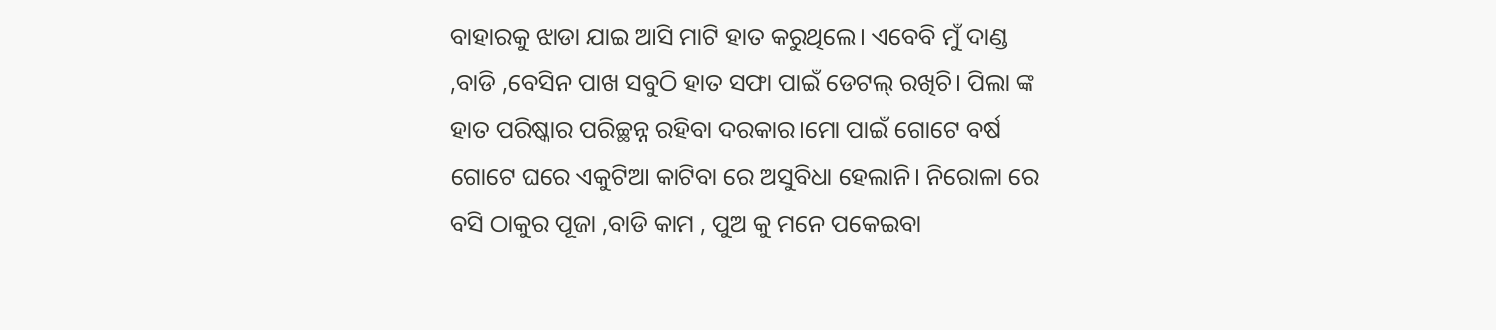ବାହାରକୁ ଝାଡା ଯାଇ ଆସି ମାଟି ହାତ କରୁଥିଲେ। ଏବେବି ମୁଁ ଦାଣ୍ଡ ,ବାଡି ,ବେସିନ ପାଖ ସବୁଠି ହାତ ସଫା ପାଇଁ ଡେଟଲ୍ ରଖିଚି। ପିଲା ଙ୍କ ହାତ ପରିଷ୍କାର ପରିଚ୍ଛନ୍ନ ରହିବା ଦରକାର।ମୋ ପାଇଁ ଗୋଟେ ବର୍ଷ ଗୋଟେ ଘରେ ଏକୁଟିଆ କାଟିବା ରେ ଅସୁବିଧା ହେଲାନି। ନିରୋଳା ରେ ବସି ଠାକୁର ପୂଜା ,ବାଡି କାମ , ପୁଅ କୁ ମନେ ପକେଇବା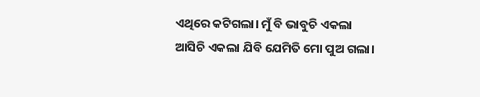ଏଥିରେ କଟିଗଲା। ମୁଁ ବି ଭାବୁଚି ଏକଲା ଆସିଚି ଏକଲା ଯିବି ଯେମିତି ମୋ ପୁଅ ଗଲା।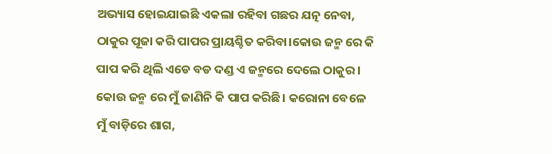ଅଭ୍ୟାସ ହୋଇଯାଇଛି ଏକଲା ରହିବା ଗଛର ଯତ୍ନ ନେବା, ଠାକୁର ପୂଜା କରି ପାପର ପ୍ରାୟଶ୍ଚିତ କରିବା।କୋଉ ଜନ୍ମ ରେ କି ପାପ କରି ଥିଲି ଏଡେ ବଡ ଦଣ୍ଡ ଏ ଜନ୍ମରେ ଦେଲେ ଠାକୁର। କୋଉ ଜନ୍ମ ରେ ମୁଁ ଜାଣିନି କି ପାପ କରିଛି। କରୋନା ବେଳେ ମୁଁ ବାଡ଼ିରେ ଶାଗ,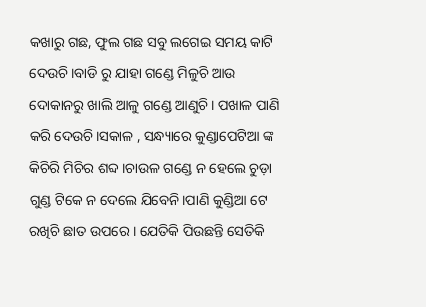କଖାରୁ ଗଛ, ଫୁଲ ଗଛ ସବୁ ଲଗେଇ ସମୟ କାଟି ଦେଉଚି।ବାଡି ରୁ ଯାହା ଗଣ୍ଡେ ମିଳୁଚି ଆଉ ଦୋକାନରୁ ଖାଲି ଆଳୁ ଗଣ୍ଡେ ଆଣୁଚି। ପଖାଳ ପାଣି କରି ଦେଉଚି।ସକାଳ , ସନ୍ଧ୍ୟାରେ କୁଣ୍ଡାପେଟିଆ ଙ୍କ କିଚିରି ମିଚିର ଶବ୍ଦ ।ଚାଉଳ ଗଣ୍ଡେ ନ ହେଲେ ଚୁଡ଼ା ଗୁଣ୍ଡ ଟିକେ ନ ଦେଲେ ଯିବେନି।ପାଣି କୁଣ୍ଡିଆ ଟେ ରଖିଚି ଛାତ ଉପରେ । ଯେତିକି ପିଉଛନ୍ତି ସେତିକି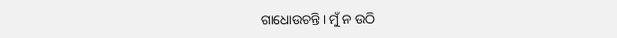ଗାଧୋଉଚନ୍ତି। ମୁଁ ନ ଉଠି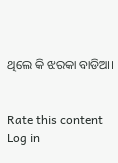ଥିଲେ କି ଝରକା ବାଡିଆ।


Rate this content
Log in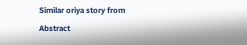Similar oriya story from Abstract